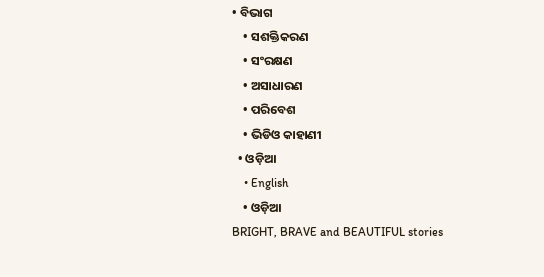• ବିଭାଗ
    • ସଶକ୍ତିକରଣ
    • ସଂରକ୍ଷଣ
    • ଅସାଧାରଣ
    • ପରିବେଶ
    • ଭିଡିଓ କାହାଣୀ
  • ଓଡ଼ିଆ
    • English
    • ଓଡ଼ିଆ
BRIGHT, BRAVE and BEAUTIFUL stories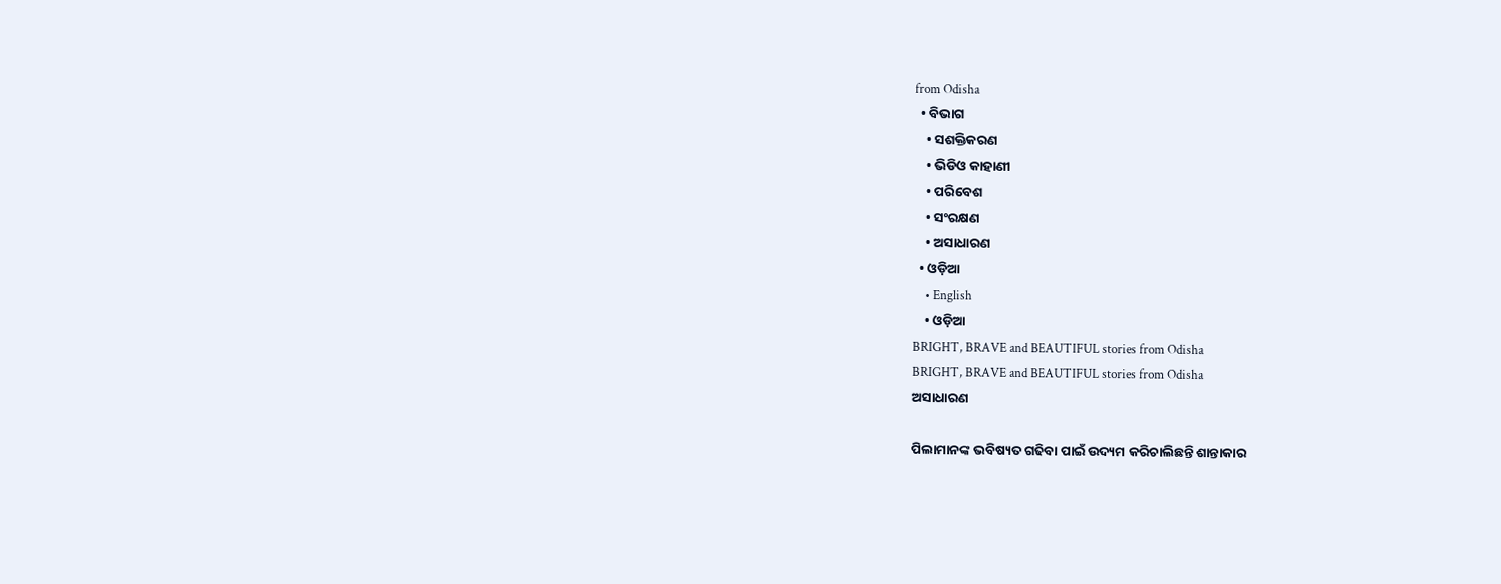from Odisha
  • ବିଭାଗ
    • ସଶକ୍ତିକରଣ
    • ଭିଡିଓ କାହାଣୀ
    • ପରିବେଶ
    • ସଂରକ୍ଷଣ
    • ଅସାଧାରଣ
  • ଓଡ଼ିଆ
    • English
    • ଓଡ଼ିଆ
BRIGHT, BRAVE and BEAUTIFUL stories from Odisha
BRIGHT, BRAVE and BEAUTIFUL stories from Odisha
ଅସାଧାରଣ

ପିଲାମାନଙ୍କ ଭବିଷ୍ୟତ ଗଢିବା ପାଇଁ ଉଦ୍ୟମ କରିଚାଲିଛନ୍ତି ଶାନ୍ତାକାର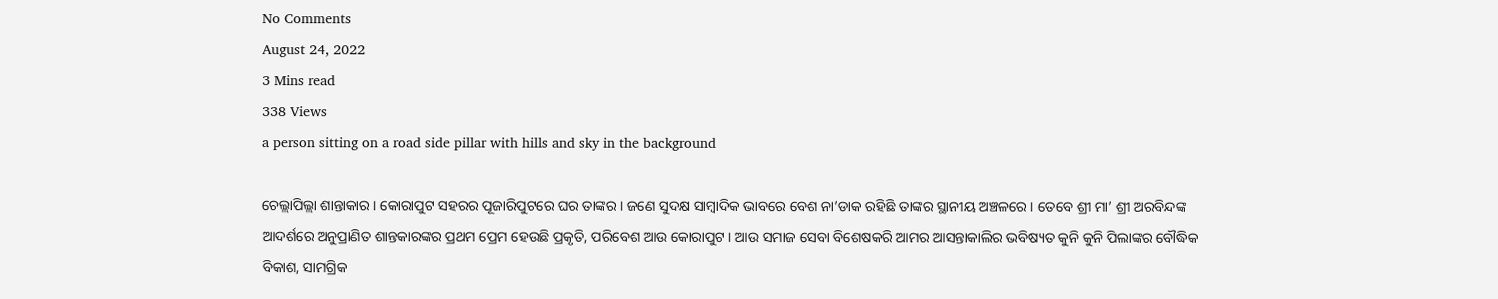No Comments
August 24, 2022
3 Mins read
338 Views
a person sitting on a road side pillar with hills and sky in the background

ଚେଲ୍ଲାପିଲ୍ଲା ଶାନ୍ତାକାର । କୋରାପୁଟ ସହରର ପୂଜାରିପୁଟରେ ଘର ତାଙ୍କର । ଜଣେ ସୁଦକ୍ଷ ସାମ୍ବାଦିକ ଭାବରେ ବେଶ ନା’ଡାକ ରହିଛି ତାଙ୍କର ସ୍ଥାନୀୟ ଅଞ୍ଚଳରେ। ତେବେ ଶ୍ରୀ ମା’ ଶ୍ରୀ ଅରବିନ୍ଦଙ୍କ ଆଦର୍ଶରେ ଅନୁପ୍ରାଣିତ ଶାନ୍ତକାରଙ୍କର ପ୍ରଥମ ପ୍ରେମ ହେଉଛି ପ୍ରକୃତି, ପରିବେଶ ଆଉ କୋରାପୁଟ । ଆଉ ସମାଜ ସେବା ବିଶେଷକରି ଆମର ଆସନ୍ତାକାଲିର ଭବିଷ୍ୟତ କୁନି କୁନି ପିଲାଙ୍କର ବୌଦ୍ଧିକ ବିକାଶ, ସାମଗ୍ରିକ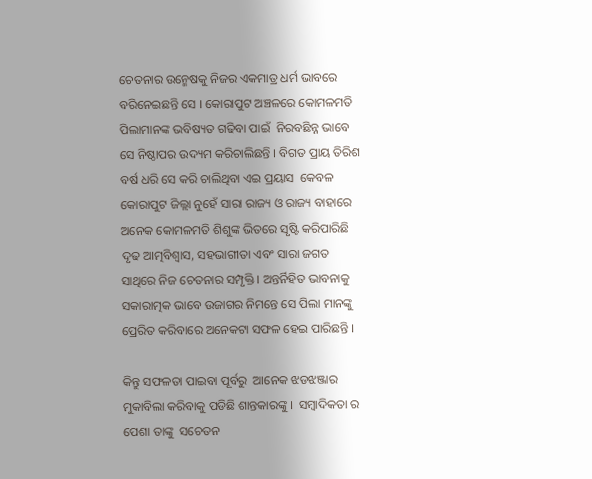ଚେତନାର ଉନ୍ମେଷକୁ ନିଜର ଏକମାତ୍ର ଧର୍ମ ଭାବରେ ବରିନେଇଛନ୍ତି ସେ । କୋରାପୁଟ ଅଞ୍ଚଳରେ କୋମଳମତି ପିଲାମାନଙ୍କ ଭବିଷ୍ୟତ ଗଢିବା ପାଇଁ  ନିରବଛିନ୍ନ ଭାବେ ସେ ନିଷ୍ଠାପର ଉଦ୍ୟମ କରିଚାଲିଛନ୍ତି । ବିଗତ ପ୍ରାୟ ତିରିଶ ବର୍ଷ ଧରି ସେ କରି ଚାଲିଥିବା ଏଇ ପ୍ରୟାସ  କେବଳ କୋରାପୁଟ ଜିଲ୍ଲା ନୁହେଁ ସାରା ରାଜ୍ୟ ଓ ରାଜ୍ୟ ବାହାରେ ଅନେକ କୋମଳମତି ଶିଶୁଙ୍କ ଭିତରେ ସୃଷ୍ଟି କରିପାରିଛି ଦୃଢ ଆତ୍ମବିଶ୍ଵାସ, ସହଭାଗୀତା ଏବଂ ସାରା ଜଗତ ସାଥିରେ ନିଜ ଚେତନାର ସମ୍ପୃକ୍ତି । ଅନ୍ତର୍ନିହିତ ଭାବନାକୁ ସକାରାତ୍ମକ ଭାବେ ଉଜାଗର ନିମନ୍ତେ ସେ ପିଲା ମାନଙ୍କୁ ପ୍ରେରିତ କରିବାରେ ଅନେକଟା ସଫଳ ହେଇ ପାରିଛନ୍ତି ।

କିନ୍ତୁ ସଫଳତା ପାଇବା ପୂର୍ବରୁ  ଆନେକ ଝଡଝଞ୍ଜାର ମୁକାବିଲା କରିବାକୁ ପଡିଛି ଶାନ୍ତକାରଙ୍କୁ ।  ସମ୍ବାଦିକତା ର ପେଶା ତାଙ୍କୁ  ସଚେତନ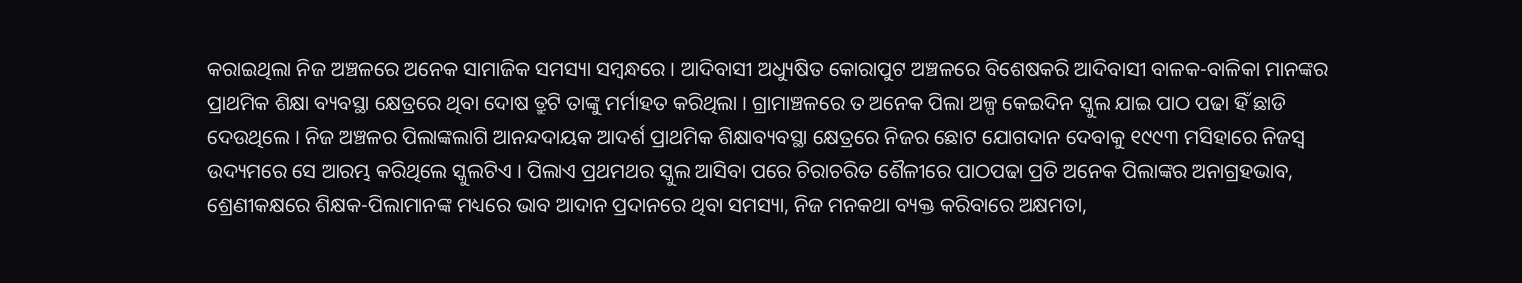କରାଇଥିଲା ନିଜ ଅଞ୍ଚଳରେ ଅନେକ ସାମାଜିକ ସମସ୍ୟା ସମ୍ବନ୍ଧରେ । ଆଦିବାସୀ ଅଧ୍ୟୁଷିତ କୋରାପୁଟ ଅଞ୍ଚଳରେ ବିଶେଷକରି ଆଦିବାସୀ ବାଳକ-ବାଳିକା ମାନଙ୍କର ପ୍ରାଥମିକ ଶିକ୍ଷା ବ୍ୟବସ୍ଥା କ୍ଷେତ୍ରରେ ଥିବା ଦୋଷ ତ୍ରୁଟି ତାଙ୍କୁ ମର୍ମାହତ କରିଥିଲା । ଗ୍ରାମାଞ୍ଚଳରେ ତ ଅନେକ ପିଲା ଅଳ୍ପ କେଇଦିନ ସ୍କୁଲ ଯାଇ ପାଠ ପଢା ହିଁ ଛାଡି ଦେଉଥିଲେ । ନିଜ ଅଞ୍ଚଳର ପିଲାଙ୍କଲାଗି ଆନନ୍ଦଦାୟକ ଆଦର୍ଶ ପ୍ରାଥମିକ ଶିକ୍ଷାବ୍ୟବସ୍ଥା କ୍ଷେତ୍ରରେ ନିଜର ଛୋଟ ଯୋଗଦାନ ଦେବାକୁ ୧୯୯୩ ମସିହାରେ ନିଜସ୍ଵ ଉଦ୍ୟମରେ ସେ ଆରମ୍ଭ କରିଥିଲେ ସ୍କୁଲଟିଏ । ପିଲାଏ ପ୍ରଥମଥର ସ୍କୁଲ ଆସିବା ପରେ ଚିରାଚରିତ ଶୈଳୀରେ ପାଠପଢା ପ୍ରତି ଅନେକ ପିଲାଙ୍କର ଅନାଗ୍ରହଭାବ, ଶ୍ରେଣୀକକ୍ଷରେ ଶିକ୍ଷକ-ପିଲାମାନଙ୍କ ମଧ୍ୟରେ ଭାବ ଆଦାନ ପ୍ରଦାନରେ ଥିବା ସମସ୍ୟା, ନିଜ ମନକଥା ବ୍ୟକ୍ତ କରିବାରେ ଅକ୍ଷମତା,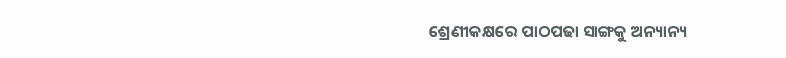ଶ୍ରେଣୀକକ୍ଷରେ ପାଠପଢା ସାଙ୍ଗକୁ ଅନ୍ୟାନ୍ୟ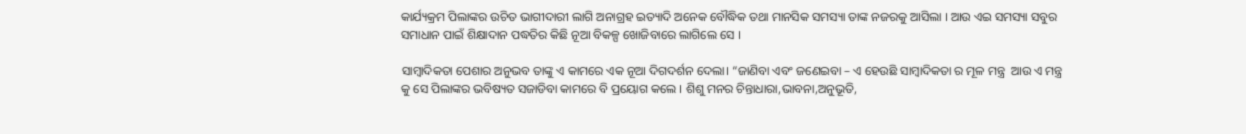କାର୍ଯ୍ୟକ୍ରମ ପିଲାଙ୍କର ଉଚିତ ଭାଗୀଦାରୀ ଲାଗି ଅନାଗ୍ରହ ଇତ୍ୟାଦି ଅନେକ ବୌଦ୍ଧିକ ତଥା ମାନସିକ ସମସ୍ୟା ତାଙ୍କ ନଜରକୁ ଆସିଲା । ଆଉ ଏଇ ସମସ୍ୟା ସବୁର ସମାଧାନ ପାଇଁ ଶିକ୍ଷାଦାନ ପଦ୍ଧତିର କିଛି ନୂଆ ବିକଳ୍ପ ଖୋଜିବାରେ ଲାଗିଲେ ସେ ।

ସାମ୍ବାଦିକତା ପେଶାର ଅନୁଭବ ତାଙ୍କୁ ଏ କାମରେ ଏକ ନୂଆ ଦିଗଦର୍ଶନ ଦେଲା। “ଜାଣିବା ଏବଂ ଜଣେଇବା – ଏ ହେଉଛି ସାମ୍ବାଦିକତା ର ମୂଳ ମନ୍ତ୍ର  ଆଉ ଏ ମନ୍ତ୍ର କୁ ସେ ପିଲାଙ୍କର ଭବିଷ୍ୟତ ସଜାଡିବା କାମରେ ବି ପ୍ରୟୋଗ କଲେ । ଶିଶୁ ମନର ଚିନ୍ତାଧାରା,ଭାବନା,ଅନୁଭୂତି,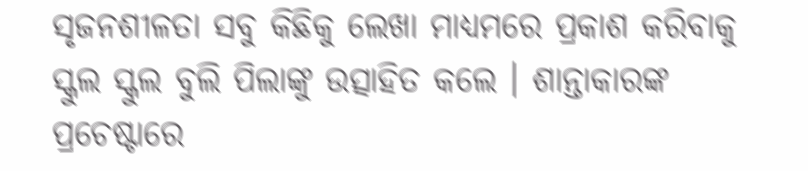ସୃଜନଶୀଳତା ସବୁ କିଛିକୁ ଲେଖା ମାଧ୍ୟମରେ ପ୍ରକାଶ କରିବାକୁ ସ୍କୁଲ ସ୍କୁଲ ବୁଲି ପିଲାଙ୍କୁ ଉତ୍ସାହିତ କଲେ । ଶାନ୍ତାକାରଙ୍କ ପ୍ରଚେଷ୍ଟାରେ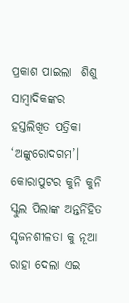ପ୍ରକାଶ ପାଇଲା  ଶିଶୁ ସାମ୍ବାଦିକଙ୍କର ହସ୍ତଲିଖିତ ପତ୍ରିକା ‘ଅଙ୍କୁରୋଦଗମ’। କୋରାପୁଟର କୁନି କୁନି ସ୍କୁଲ ପିଲାଙ୍କ ଅନ୍ତର୍ନିହିତ ସୃଜନଶୀଳତା କୁ ନୂଆ ରାହା ଦେଲା ଏଇ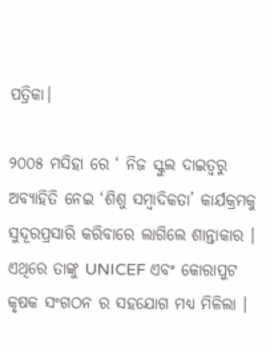ପତ୍ରିକା।

୨୦୦୫ ମସିହା ରେ ‘ ନିଜ ସ୍କୁଲ ଦାଇତ୍ଵରୁ ଅବ୍ୟାହିତି ନେଇ ‘ଶିଶୁ ସମ୍ବାଦିକତା’ କାର୍ଯକ୍ରମକୁ ସୁଦୂରପ୍ରସାରି କରିବାରେ ଲାଗିଲେ ଶାନ୍ତାକାର । ଏଥିରେ ତାଙ୍କୁ UNICEF ଏବଂ କୋରାପୁଟ କୃଷକ ସଂଗଠନ ର ସହଯୋଗ ମଧ୍ୟ ମିଳିଲା ।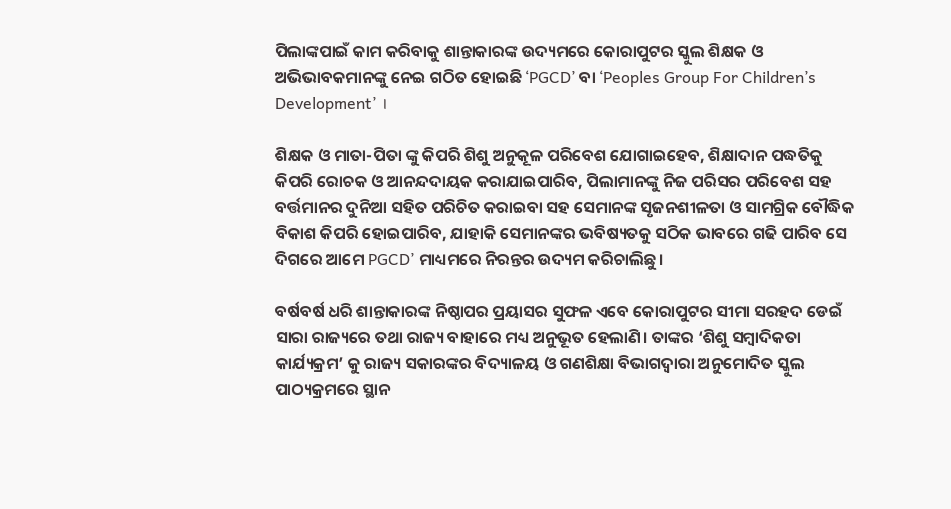ପିଲାଙ୍କପାଇଁ କାମ କରିବାକୁ ଶାନ୍ତାକାରଙ୍କ ଉଦ୍ୟମରେ କୋରାପୁଟର ସ୍କୁଲ ଶିକ୍ଷକ ଓ ଅଭିଭାବକମାନଙ୍କୁ ନେଇ ଗଠିତ ହୋଇଛି ‘PGCD’ ବା ‘Peoples Group For Children’s Development’ ।

ଶିକ୍ଷକ ଓ ମାତା-ପିତା ଙ୍କୁ କିପରି ଶିଶୁ ଅନୁକୂଳ ପରିବେଶ ଯୋଗାଇହେବ, ଶିକ୍ଷାଦାନ ପଦ୍ଧତିକୁ କିପରି ରୋଚକ ଓ ଆନନ୍ଦଦାୟକ କରାଯାଇପାରିବ, ପିଲାମାନଙ୍କୁ ନିଜ ପରିସର ପରିବେଶ ସହ ବର୍ତ୍ତମାନର ଦୁନିଆ ସହିତ ପରିଚିତ କରାଇବା ସହ ସେମାନଙ୍କ ସୃଜନଶୀଳତା ଓ ସାମଗ୍ରିକ ବୌଦ୍ଧିକ ବିକାଶ କିପରି ହୋଇପାରିବ, ଯାହାକି ସେମାନଙ୍କର ଭବିଷ୍ୟତକୁ ସଠିକ ଭାବରେ ଗଢି ପାରିବ ସେ ଦିଗରେ ଆମେ PGCD’ ମାଧ୍ୟମରେ ନିରନ୍ତର ଉଦ୍ୟମ କରିଚାଲିଛୁ।

ବର୍ଷବର୍ଷ ଧରି ଶାନ୍ତାକାରଙ୍କ ନିଷ୍ଠାପର ପ୍ରୟାସର ସୁଫଳ ଏବେ କୋରାପୁଟର ସୀମା ସରହଦ ଡେଇଁ ସାରା ରାଜ୍ୟରେ ତଥା ରାଜ୍ୟ ବାହାରେ ମଧ୍ୟ ଅନୁଭୂତ ହେଲାଣି। ତାଙ୍କର ‘ଶିଶୁ ସମ୍ବାଦିକତା କାର୍ଯ୍ୟକ୍ରମ’ କୁ ରାଜ୍ୟ ସକାରଙ୍କର ବିଦ୍ୟାଳୟ ଓ ଗଣଶିକ୍ଷା ବିଭାଗଦ୍ଵାରା ଅନୁମୋଦିତ ସ୍କୁଲ ପାଠ୍ୟକ୍ରମରେ ସ୍ଥାନ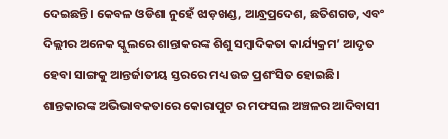ଦେଇଛନ୍ତି। କେବଳ ଓଡିଶା ନୁହେଁ ଝାଡ଼ଖଣ୍ଡ, ଆନ୍ଧ୍ରପ୍ରଦେଶ, ଛତିଶଗଡ, ଏବଂ ଦିଲ୍ଲୀର ଅନେକ ସ୍କୁଲରେ ଶାନ୍ତାକରଙ୍କ ଶିଶୁ ସମ୍ବାଦିକତା କାର୍ଯ୍ୟକ୍ରମ’ ଆଦୃତ  ହେବା ସାଙ୍ଗକୁ ଆନ୍ତର୍ଜାତୀୟ ସ୍ତରରେ ମଧ୍ୟ ଉଚ୍ଚ ପ୍ରଶଂସିତ ହୋଇଛି।
ଶାନ୍ତକାରଙ୍କ ଅଭିଭାବକତାରେ କୋରାପୁଟ ର ମଫସଲ ଅଞ୍ଚଳର ଆଦିବାସୀ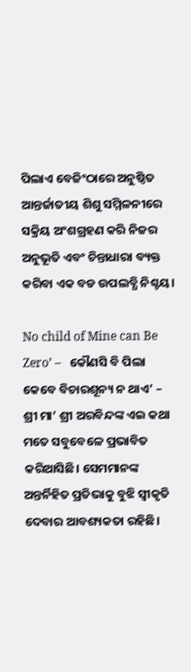ପିଲାଏ ବେଜିଂଠାରେ ଅନୁଷ୍ଠିତ ଆନ୍ତର୍ଜାତୀୟ ଶିଶୁ ସମ୍ମିଳନୀରେ ସକ୍ରିୟ ଅଂଶଗ୍ରହଣ କରି ନିଜର ଅନୁଭୂତି ଏବଂ ଚିନ୍ତାଧାରା ବ୍ୟକ୍ତ କରିବା ଏକ ବଡ ଉପଲବ୍ଧି ନିଶ୍ଚୟ।

No child of Mine can Be Zero’ –   କୌଣସି ବି ପିଲା କେବେ ବିଚାରଶୂନ୍ୟ ନ ଥାଏ’ – ଶ୍ରୀ ମା’ ଶ୍ରୀ ଅରବିନ୍ଦଙ୍କ ଏଇ କଥା ମତେ ସବୁବେଳେ ପ୍ରଭାବିତ କରିଆସିଛି। ସେମମାନଙ୍କ ଅନ୍ତର୍ନିହିତ ପ୍ରତିଭାକୁ ବୁଝି ସ୍ବୀକୃତି ଦେବାର ଆବଶ୍ୟକତା ରହିଛି।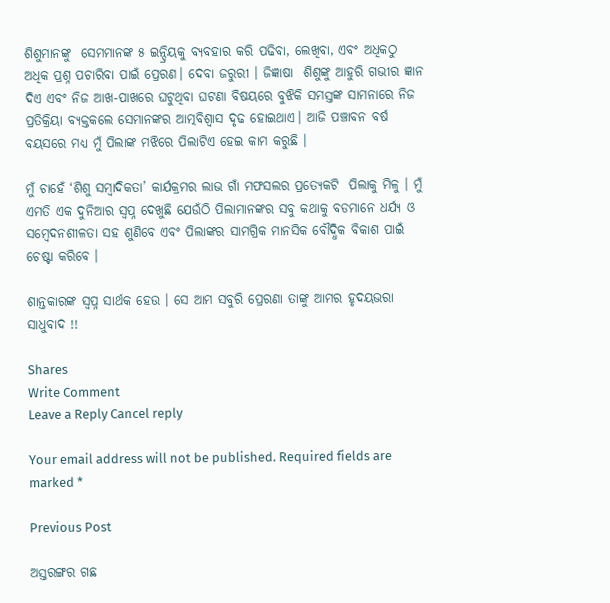ଶିଶୁମାନଙ୍କୁ  ସେମମାନଙ୍କ ୫ ଇନ୍ଦ୍ରିୟକୁ ବ୍ୟବହାର କରି ପଢିବା, ଲେଖିବା, ଏବଂ ଅଧିକଠୁ  ଅଧିକ ପ୍ରଶ୍ନ ପଚାରିବା ପାଇଁ ପ୍ରେରଣ। ଦେବା ଜରୁରୀ । ଜିଜ୍ଞାଷା  ଶିଶୁଙ୍କୁ ଆହୁରି ଗଭୀର ଜ୍ଞାନ ଦିଏ ଏବଂ ନିଜ ଆଖ-ପାଖରେ ଘଟୁଥିବା ଘଟଣା ବିଷୟରେ ବୁଝିକି ସମସ୍ତଙ୍କ ସାମନାରେ ନିଜ ପ୍ରତିକ୍ରିୟା ବ୍ୟକ୍ତକଲେ ସେମାନଙ୍କର ଆତ୍ମବିଶ୍ଵାସ ଦୃଢ ହୋଇଥାଏ। ଆଜି ପଞ୍ଚାବନ ବର୍ଷ ବୟସରେ ମଧ୍ୟ ମୁଁ ପିଲାଙ୍କ ମଝିରେ ପିଲାଟିଏ ହେଇ କାମ କରୁଛି ।

ମୁଁ ଚାହେଁ ‘ଶିଶୁ ସମ୍ବାଦିକତା’ କାର୍ଯକ୍ରମର ଲାଭ ଗାଁ ମଫସଲର ପ୍ରତ୍ୟେକଟି  ପିଲାକୁ ମିଳୁ । ମୁଁ ଏମତି ଏକ ଦୁନିଆର ସ୍ଵପ୍ନ ଦେଖୁଛି ଯେଉଁଠି ପିଲାମାନଙ୍କର ସବୁ କଥାକୁ ବଡମାନେ ଧର୍ଯ୍ୟ ଓ ସମ୍ବେଦନଶୀଳତା ସହ ଶୁଣିବେ ଏବଂ ପିଲାଙ୍କର ସାମଗ୍ରିକ ମାନସିକ ବୌଦ୍ଧିକ ବିକାଶ ପାଇଁ ଚେଷ୍ଟା କରିବେ ।

ଶାନ୍ତକାରଙ୍କ ସ୍ଵପ୍ନ ସାର୍ଥକ ହେଉ । ସେ ଆମ ସବୁରି ପ୍ରେରଣା ତାଙ୍କୁ ଆମର ହୃଦୟଭରା ସାଧୁବାଦ !!

Shares
Write Comment
Leave a Reply Cancel reply

Your email address will not be published. Required fields are marked *

Previous Post

ଅସ୍ତରଙ୍ଗର ଗଛ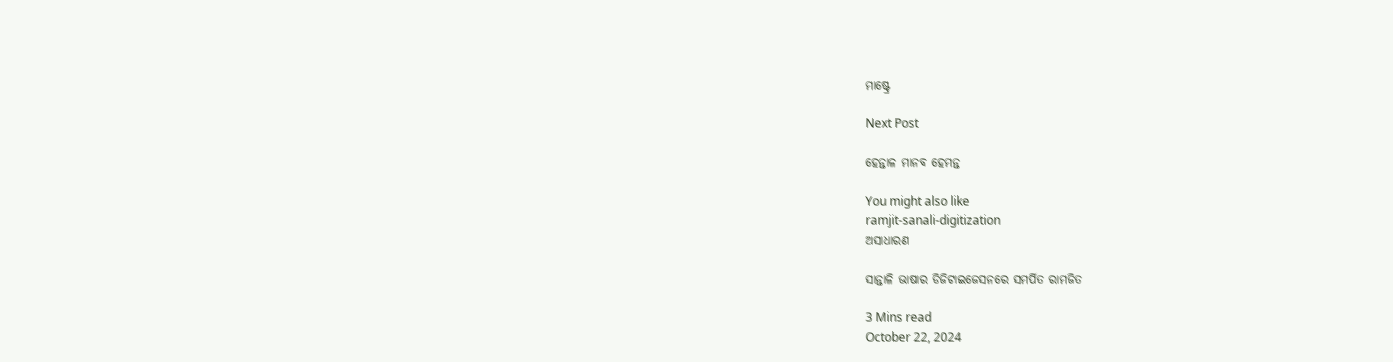ମାଷ୍ଟ୍ରେ

Next Post

ହେନ୍ତାଳ ମାନବ ହେମନ୍ତ

You might also like
ramjit-sanali-digitization
ଅସାଧାରଣ

ସାନ୍ତାଳି ଭାଷାର ଡିଜିଟାଇଜେସନରେ ସମର୍ପିତ ରାମଜିତ

3 Mins read
October 22, 2024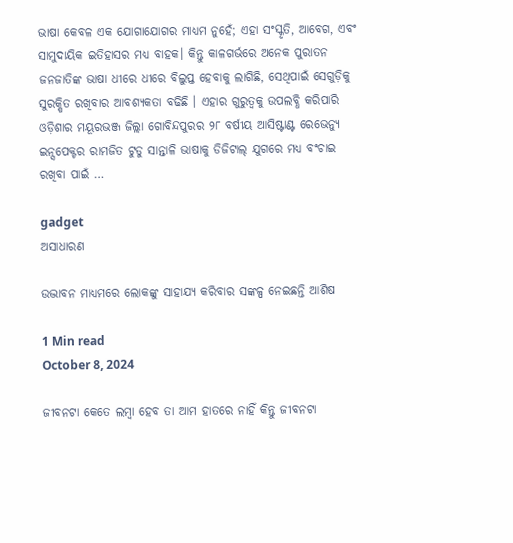ଭାଷା କେବଳ ଏକ ଯୋଗାଯୋଗର ମାଧ୍ୟମ ନୁହେଁ; ଏହା ସଂସ୍କୃତି, ଆବେଗ, ଏବଂ ସାମୁଦାୟିକ ଇତିହାସର ମଧ୍ୟ ବାହକ। କିନ୍ତୁ କାଳଗର୍ଭରେ ଅନେକ ପୁରାତନ ଜନଜାତିଙ୍କ ଭାଷା ଧୀରେ ଧୀରେ ବିଲୁପ୍ତ ହେବାକୁ ଲାଗିଛି, ସେଥିପାଇଁ ସେଗୁଡ଼ିକୁ ସୁରକ୍ଷିତ ରଖିବାର ଆବଶ୍ୟକତା ବଢିଛି । ଏହାର ଗୁରୁତ୍ୱକୁ ଉପଲବ୍ଧି କରିପାରି ଓଡ଼ିଶାର ମୟୂରଭଞ୍ଜ ଜିଲ୍ଲା ଗୋବିନ୍ଦପୁରର ୨୮ ବର୍ଷୀୟ ଆସିଷ୍ଟାଣ୍ଟ ରେଭେନ୍ୟୁ ଇନ୍ସପେକ୍ଟର ରାମଜିତ ଟୁଡୁ ସାନ୍ତାଳି ଭାଷାକୁ ଡିଜିଟାଲ୍ ଯୁଗରେ ମଧ୍ୟ ବଂଚାଇ ରଖିବା ପାଇଁ …

gadget
ଅସାଧାରଣ

ଉଦ୍ଭାବନ ମାଧ୍ୟମରେ ଲୋକଙ୍କୁ ସାହାଯ୍ୟ କରିବାର ସଙ୍କଳ୍ପ ନେଇଛନ୍ତି ଆଶିଷ

1 Min read
October 8, 2024

ଜୀବନଟା କେତେ ଲମ୍ବା ହେବ ତା ଆମ ହାତରେ ନାହିଁ କିନ୍ତୁ ଜୀବନଟା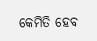କେମିତି ହେବ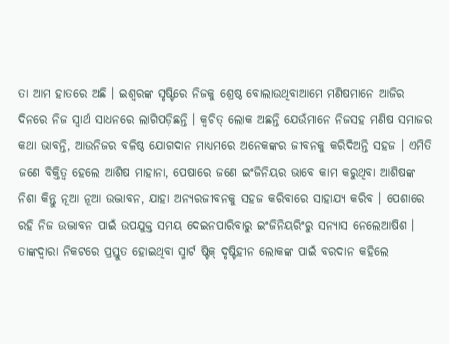ତା ଆମ ହାତରେ ଅଛି । ଇଶ୍ୱରଙ୍କ ସୃଷ୍ଟିରେ ନିଜକୁ ଶ୍ରେଷ୍ଠ ବୋଲାଉଥିବାଆମେ ମଣିଷମାନେ ଆଜିର ଦିନରେ ନିଜ ସ୍ୱାର୍ଥ ସାଧନରେ ଲାଗିପଡ଼ିଛନ୍ତି । କ୍ୱଚିତ୍ ଲୋକ ଅଛନ୍ତି ଯେଉଁମାନେ ନିଜସହ ମଣିଷ ସମାଜର କଥା ଭାବନ୍ତି, ଆଉନିଜର ବଳିଷ୍ଠ ଯୋଗଦାନ ମାଧ୍ୟମରେ ଅନେକଙ୍କର ଜୀବନକୁ କରିଦିଅନ୍ତି ସହଜ । ଏମିତି ଜଣେ ବିକ୍ତିତ୍ୱ ହେଲେ ଆଶିଷ ମାହାନା, ପେଷାରେ ଜଣେ ଇଂଜିନିୟର ଭାବେ କାମ କରୁଥିବା ଆଶିଷଙ୍କ ନିଶା କିନ୍ତୁ ନୂଆ ନୂଆ ଉଦ୍ଭାବନ, ଯାହା ଅନ୍ୟରଜୀବନକୁ ସହଜ କରିବାରେ ସାହାଯ୍ୟ କରିବ । ପେଶାରେ ରହି ନିଜ ଉଦ୍ଭାବନ ପାଇଁ ଉପଯୁକ୍ତ ସମୟ ଦେଇନପାରିବାରୁ ଇଂଜିନିୟରିଂରୁ ସନ୍ୟାସ ନେଲେଆଷିଶ । ତାଙ୍କଦ୍ୱାରା ନିକଟରେ ପ୍ରସ୍ତୁତ ହୋଇଥିବା ସ୍ମାର୍ଟ ଷ୍ଟିକ୍ ଦୃଷ୍ଟିହୀନ ଲୋକଙ୍କ ପାଇଁ ବରଦାନ କହିଲେ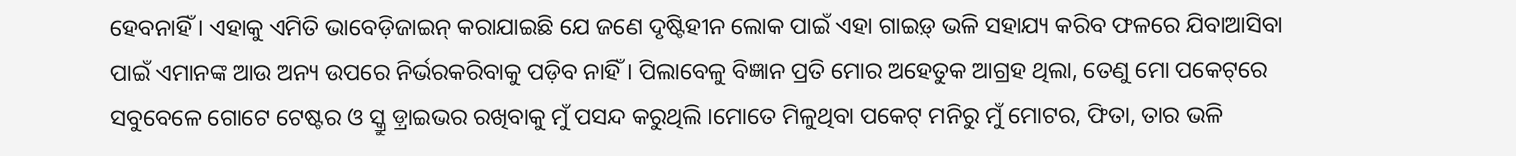ହେବନାହିଁ । ଏହାକୁ ଏମିତି ଭାବେଡ଼ିଜାଇନ୍ କରାଯାଇଛି ଯେ ଜଣେ ଦୃଷ୍ଟିହୀନ ଲୋକ ପାଇଁ ଏହା ଗାଇଡ଼୍ ଭଳି ସହାଯ୍ୟ କରିବ ଫଳରେ ଯିବାଆସିବା ପାଇଁ ଏମାନଙ୍କ ଆଉ ଅନ୍ୟ ଉପରେ ନିର୍ଭରକରିବାକୁ ପଡ଼ିବ ନାହିଁ । ପିଲାବେଳୁ ବିଜ୍ଞାନ ପ୍ରତି ମୋର ଅହେତୁକ ଆଗ୍ରହ ଥିଲା, ତେଣୁ ମୋ ପକେଟ୍‌ରେ ସବୁବେଳେ ଗୋଟେ ଟେଷ୍ଟର ଓ ସ୍କ୍ରୁ ଡ଼୍ରାଇଭର ରଖିବାକୁ ମୁଁ ପସନ୍ଦ କରୁଥିଲି ।ମୋତେ ମିଳୁଥିବା ପକେଟ୍ ମନିରୁ ମୁଁ ମୋଟର, ଫିତା, ତାର ଭଳି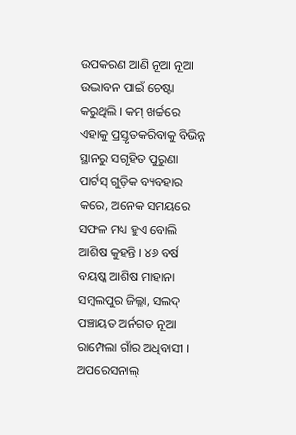ଉପକରଣ ଆଣି ନୂଆ ନୂଆ ଉଦ୍ଭାବନ ପାଇଁ ଚେଷ୍ଟା କରୁଥିଲି । କମ୍ ଖର୍ଚ୍ଚରେ ଏହାକୁ ପ୍ରସ୍ତୃତକରିବାକୁ ବିଭିନ୍ନ ସ୍ଥାନରୁ ସଗୃହିତ ପୁରୁଣା ପାର୍ଟସ୍ ଗୁଡ଼ିକ ବ୍ୟବହାର କରେ, ଅନେକ ସମୟରେ ସଫଳ ମଧ୍ୟ ହୁଏ ବୋଲି ଆଶିଷ କୁହନ୍ତି । ୪୬ ବର୍ଷ ବୟଷ୍କ ଆଶିଷ ମାହାନା  ସମ୍ବଲପୁର ଜିଲ୍ଳା, ସଲଦ୍ ପଞ୍ଚାୟତ ଅର୍ନଗତ ନୂଆ ରାମ୍ପେଲା ଗାଁର ଅଧିବାସୀ । ଅପରେସନାଲ୍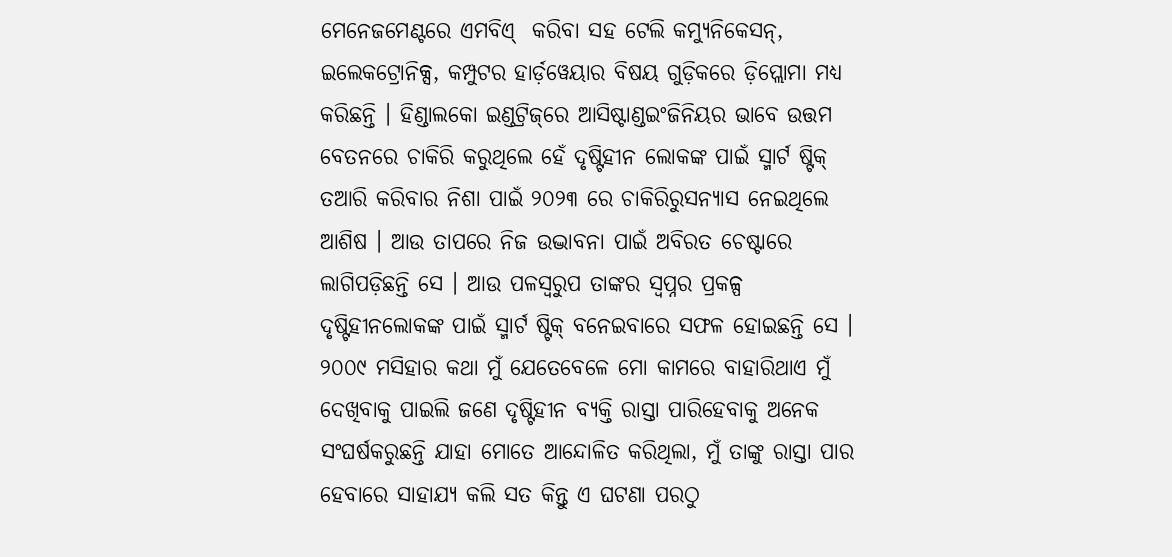ମେନେଜମେଣ୍ଟରେ ଏମବିଏ୍  କରିବା ସହ ଟେଲି କମ୍ୟୁନିକେସନ୍‌, ଇଲେକଟ୍ରୋନିକ୍ସ, କମ୍ପୁଟର ହାର୍ଡ଼ୱେୟାର ବିଷୟ ଗୁଡ଼ିକରେ ଡ଼ିପ୍ଲୋମା ମଧ୍ୟ କରିଛନ୍ତି । ହିଣ୍ଡାଲକୋ ଇଣ୍ଡଟ୍ରିଜ୍‌ରେ ଆସିଷ୍ଟାଣ୍ଡଇଂଜିନିୟର ଭାବେ ଉତ୍ତମ ବେତନରେ ଚାକିରି କରୁଥିଲେ ହେଁ ଦୃଷ୍ଟିହୀନ ଲୋକଙ୍କ ପାଇଁ ସ୍ମାର୍ଟ ଷ୍ଟିକ୍ ତଆରି କରିବାର ନିଶା ପାଇଁ ୨୦୨୩ ରେ ଚାକିରିରୁସନ୍ୟାସ ନେଇଥିଲେ ଆଶିଷ । ଆଉ ତାପରେ ନିଜ ଉଦ୍ଭାବନା ପାଇଁ ଅବିରତ ଚେଷ୍ଟାରେ ଲାଗିପଡ଼ିଛନ୍ତି ସେ । ଆଉ ପଳସ୍ୱରୁପ ତାଙ୍କର ସ୍ୱପ୍ନର ପ୍ରକଳ୍ପ ଦୃଷ୍ଟିହୀନଲୋକଙ୍କ ପାଇଁ ସ୍ମାର୍ଟ ଷ୍ଟିକ୍ ବନେଇବାରେ ସଫଳ ହୋଇଛନ୍ତି ସେ ।   ୨୦୦୯ ମସିହାର କଥା ମୁଁ ଯେତେବେଳେ ମୋ କାମରେ ବାହାରିଥାଏ ମୁଁ ଦେଖିବାକୁ ପାଇଲି ଜଣେ ଦୃଷ୍ଟିହୀନ ବ୍ୟକ୍ତି ରାସ୍ତା ପାରିହେବାକୁ ଅନେକ ସଂଘର୍ଷକରୁଛନ୍ତି ଯାହା ମୋତେ ଆନ୍ଦୋଳିତ କରିଥିଲା, ମୁଁ ତାଙ୍କୁ ରାସ୍ତା ପାର ହେବାରେ ସାହାଯ୍ୟ କଲି ସତ କିନ୍ତୁ ଏ ଘଟଣା ପରଠୁ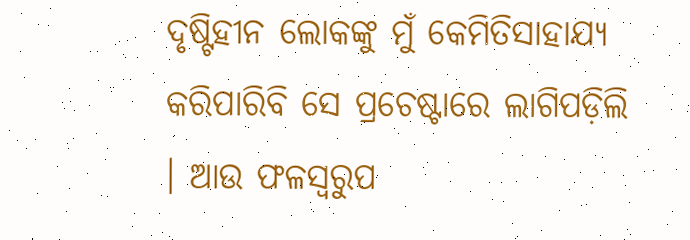ଦୃଷ୍ଟିହୀନ ଲୋକଙ୍କୁ ମୁଁ କେମିତିସାହାଯ୍ୟ କରିପାରିବି ସେ ପ୍ରଚେଷ୍ଟାରେ ଲାଗିପଡ଼ିଲି । ଆଉ ଫଳସ୍ୱରୁପ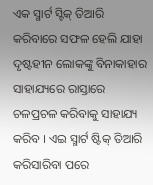ଏକ ସ୍ମାର୍ଟ ସ୍ଟିକ୍ ତିଆରି କରିବାରେ ସଫଳ ହେଲି ଯାହା ଦୃଷ୍ଟହୀନ ଲୋକଙ୍କୁ ବିନାକାହାର ସାହାଯ୍ୟରେ ରାସ୍ତାରେ ଚଳପ୍ରଚଳ କରିବାକୁ ସାହାଯ୍ୟ କରିବ । ଏଇ ସ୍ମାର୍ଟ ଷ୍ଟିକ୍ ତିଆରି କରିସାରିବା ପରେ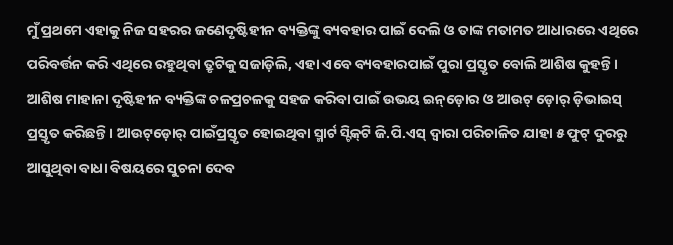ମୁଁ ପ୍ରଥମେ ଏହାକୁ ନିଜ ସହରର ଜଣେଦୃଷ୍ଟିହୀନ ବ୍ୟକ୍ତିଙ୍କୁ ବ୍ୟବହାର ପାଇଁ ଦେଲି ଓ ତାଙ୍କ ମତାମତ ଆଧାରରେ ଏଥିରେ ପରିବର୍ତ୍ତନ କରି ଏଥିରେ ରହୁଥିବା ତ୍ରୃଟିକୁ ସଜାଡ଼ିଲି, ଏହା ଏବେ ବ୍ୟବହାରପାଇଁ ପୁରା ପ୍ରସ୍ତୃତ ବୋଲି ଆଶିଷ କୁହନ୍ତି । ଆଶିଷ ମାହାନା ଦୃଷ୍ଟିହୀନ ବ୍ୟକ୍ତିଙ୍କ ଚଳପ୍ରଚଳକୁ ସହଜ କରିବା ପାଇଁ ଉଭୟ ଇନ୍‌ଡ଼ୋର ଓ ଆଉଟ୍ ଡ଼ୋର୍ ଡ଼ିଭାଇସ୍ ପ୍ରସ୍ତୃତ କରିଛନ୍ତି । ଆଉଟ୍‌ଡ଼ୋର୍ ପାଇଁପ୍ରସ୍ତୃତ ହୋଇଥିବା ସ୍ମାର୍ଟ ସ୍ଟିକ୍‌ଟି ଜି.ପି.ଏସ୍ ଦ୍ୱାରା ପରିଚାଳିତ ଯାହା ୫ ଫୁଟ୍ ଦୁରରୁ ଆସୁଥିବା ବାଧା ବିଷୟରେ ସୁଚନା ଦେବ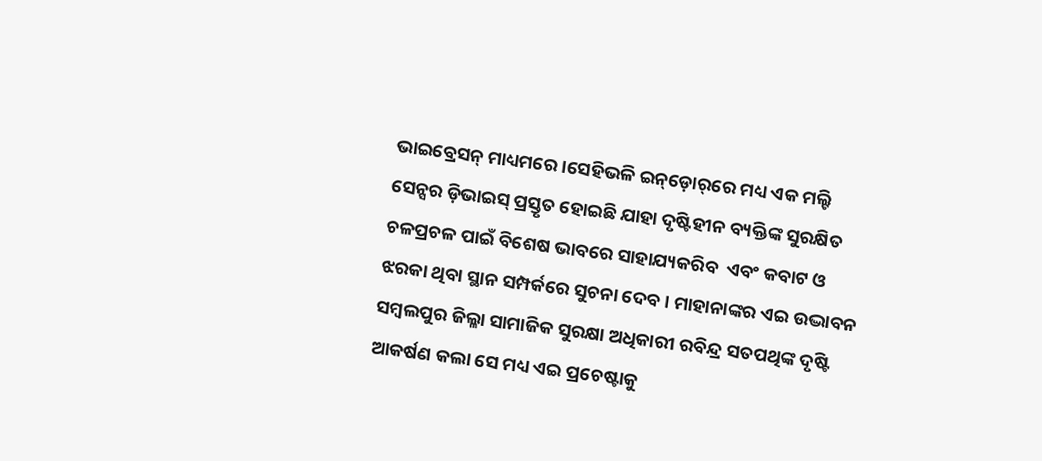ଭାଇବ୍ରେସନ୍ ମାଧ୍ୟମରେ ।ସେହିଭଳି ଇନ୍‌ଡ଼ୋର୍‌ରେ ମଧ୍ୟ ଏକ ମଲ୍ଟି ସେନ୍ସର ଡ଼ିଭାଇସ୍ ପ୍ରସ୍ତୃତ ହୋଇଛି ଯାହା ଦୃଷ୍ଟିହୀନ ବ୍ୟକ୍ତିଙ୍କ ସୁରକ୍ଷିତ ଚଳପ୍ରଚଳ ପାଇଁ ବିଶେଷ ଭାବରେ ସାହାଯ୍ୟକରିବ  ଏବଂ କବାଟ ଓ ଝରକା ଥିବା ସ୍ଥାନ ସମ୍ପର୍କରେ ସୁଚନା ଦେବ । ମାହାନାଙ୍କର ଏଇ ଉଦ୍ଭାବନ ସମ୍ବଲପୁର ଜିଲ୍ଳା ସାମାଜିକ ସୁରକ୍ଷା ଅଧିକାରୀ ରବିନ୍ଦ୍ର ସତପଥିଙ୍କ ଦୃଷ୍ଟି ଆକର୍ଷଣ କଲା ସେ ମଧ୍ୟ ଏଇ ପ୍ରଚେଷ୍ଟାକୁ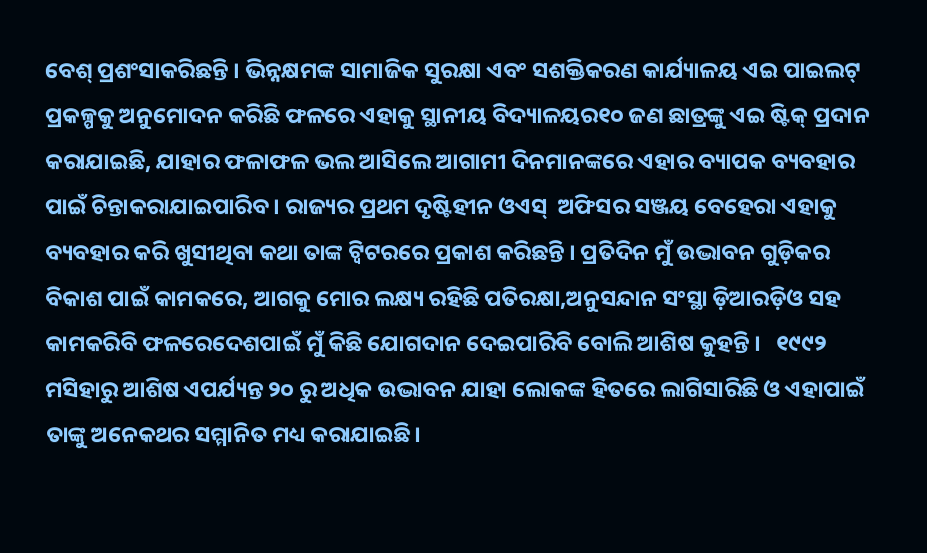ବେଶ୍ ପ୍ରଶଂସାକରିଛନ୍ତି । ଭିନ୍ନକ୍ଷମଙ୍କ ସାମାଜିକ ସୁରକ୍ଷା ଏବଂ ସଶକ୍ତିକରଣ କାର୍ଯ୍ୟାଳୟ ଏଇ ପାଇଲଟ୍ ପ୍ରକଳ୍ପକୁ ଅନୁମୋଦନ କରିଛି ଫଳରେ ଏହାକୁ ସ୍ଥାନୀୟ ବିଦ୍ୟାଳୟର୧୦ ଜଣ ଛାତ୍ରଙ୍କୁ ଏଇ ଷ୍ଟିକ୍ ପ୍ରଦାନ କରାଯାଇଛି, ଯାହାର ଫଳାଫଳ ଭଲ ଆସିଲେ ଆଗାମୀ ଦିନମାନଙ୍କରେ ଏହାର ବ୍ୟାପକ ବ୍ୟବହାର ପାଇଁ ଚିନ୍ତାକରାଯାଇପାରିବ । ରାଜ୍ୟର ପ୍ରଥମ ଦୃଷ୍ଟିହୀନ ଓଏସ୍  ଅଫିସର ସଞ୍ଜୟ ବେହେରା ଏହାକୁ ବ୍ୟବହାର କରି ଖୁସୀଥିବା କଥା ତାଙ୍କ ଟ୍ୱିଟରରେ ପ୍ରକାଶ କରିଛନ୍ତି । ପ୍ରତିଦିନ ମୁଁ ଉଦ୍ଭାବନ ଗୁଡ଼ିକର ବିକାଶ ପାଇଁ କାମକରେ, ଆଗକୁ ମୋର ଲକ୍ଷ୍ୟ ରହିଛି ପତିରକ୍ଷା,ଅନୁସନ୍ଦାନ ସଂସ୍ଥା ଡ଼ିଆରଡ଼ିଓ ସହ କାମକରିବି ଫଳରେଦେଶପାଇଁ ମୁଁ କିଛି ଯୋଗଦାନ ଦେଇପାରିବି ବୋଲି ଆଶିଷ କୁହନ୍ତି ।   ୧୯୯୨ ମସିହାରୁ ଆଶିଷ ଏପର୍ଯ୍ୟନ୍ତ ୨୦ ରୁ ଅଧିକ ଉଦ୍ଭାବନ ଯାହା ଲୋକଙ୍କ ହିତରେ ଲାଗିସାରିଛି ଓ ଏହାପାଇଁ ତାଙ୍କୁ ଅନେକଥର ସମ୍ମାନିତ ମଧ୍ୟ କରାଯାଇଛି।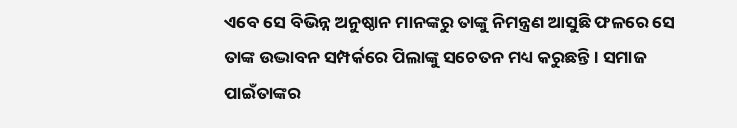ଏବେ ସେ ବିଭିନ୍ନ ଅନୁଷ୍ଠାନ ମାନଙ୍କରୁ ତାଙ୍କୁ ନିମନ୍ତ୍ରଣ ଆସୁଛି ଫଳରେ ସେ ତାଙ୍କ ଉଦ୍ଭାବନ ସମ୍ପର୍କରେ ପିଲାଙ୍କୁ ସଚେତନ ମଧ୍ୟ କରୁଛନ୍ତି । ସମାଜ ପାଇଁତାଙ୍କର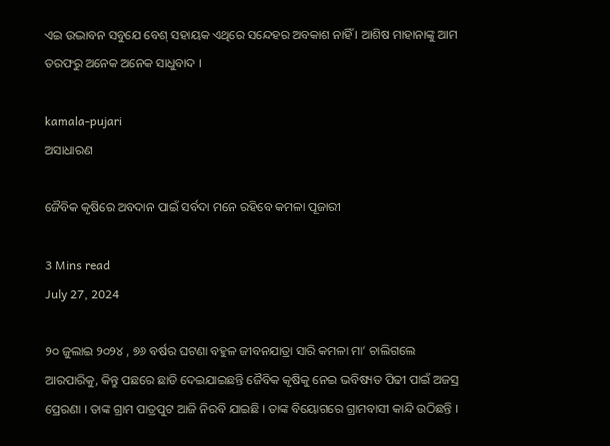ଏଇ ଉଦ୍ଭାବନ ସବୁଯେ ବେଶ୍ ସହାୟକ ଏଥିରେ ସନ୍ଦେହର ଅବକାଶ ନାହିଁ । ଆଶିଷ ମାହାନାଙ୍କୁ ଆମ ତରଫରୁ ଅନେକ ଅନେକ ସାଧୁବାଦ ।

kamala-pujari
ଅସାଧାରଣ

ଜୈବିକ କୃଷିରେ ଅବଦାନ ପାଇଁ ସର୍ବଦା ମନେ ରହିବେ କମଳା ପୂଜାରୀ

3 Mins read
July 27, 2024

୨୦ ଜୁଲାଇ ୨୦୨୪ , ୭୬ ବର୍ଷର ଘଟଣା ବହୁଳ ଜୀବନଯାତ୍ରା ସାରି କମଳା ମା’ ଚାଲିଗଲେ ଆରପାରିକୁ, କିନ୍ତୁ ପଛରେ ଛାଡି ଦେଇଯାଇଛନ୍ତି ଜୈବିକ କୃଷିକୁ ନେଇ ଭବିଷ୍ୟତ ପିଢୀ ପାଇଁ ଅଜସ୍ର ପ୍ରେରଣା । ତାଙ୍କ ଗ୍ରାମ ପାତ୍ରପୁଟ ଆଜି ନିରବି ଯାଇଛି । ତାଙ୍କ ବିୟୋଗରେ ଗ୍ରାମବାସୀ କାନ୍ଦି ଉଠିଛନ୍ତି ।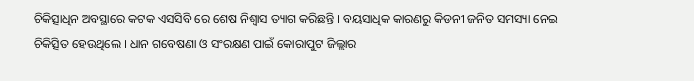ଚିକିତ୍ସାଧିନ ଅବସ୍ଥାରେ କଟକ ଏସସିବି ରେ ଶେଷ ନିଶ୍ଵାସ ତ୍ୟାଗ କରିଛନ୍ତି । ବୟସାଧିକ କାରଣରୁ କିଡନୀ ଜନିତ ସମସ୍ୟା ନେଇ ଚିକିତ୍ସିତ ହେଉଥିଲେ । ଧାନ ଗବେଷଣା ଓ ସଂରକ୍ଷଣ ପାଇଁ କୋରାପୁଟ ଜିଲ୍ଲାର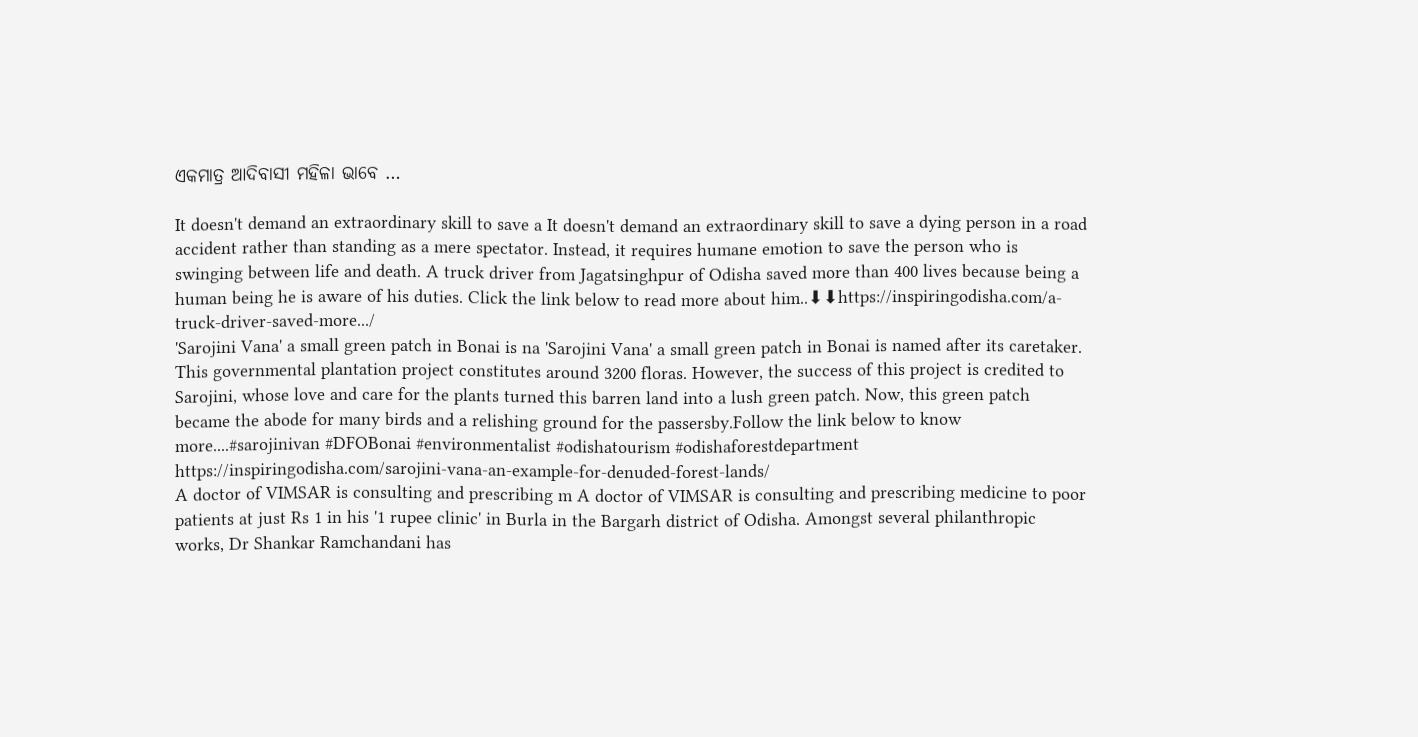ଏକମାତ୍ର ଆଦିବାସୀ ମହିଳା ଭାବେ …

It doesn't demand an extraordinary skill to save a It doesn't demand an extraordinary skill to save a dying person in a road accident rather than standing as a mere spectator. Instead, it requires humane emotion to save the person who is swinging between life and death. A truck driver from Jagatsinghpur of Odisha saved more than 400 lives because being a human being he is aware of his duties. Click the link below to read more about him..⬇⬇https://inspiringodisha.com/a-truck-driver-saved-more.../
'Sarojini Vana' a small green patch in Bonai is na 'Sarojini Vana' a small green patch in Bonai is named after its caretaker. This governmental plantation project constitutes around 3200 floras. However, the success of this project is credited to Sarojini, whose love and care for the plants turned this barren land into a lush green patch. Now, this green patch became the abode for many birds and a relishing ground for the passersby.Follow the link below to know more....#sarojinivan #DFOBonai #environmentalist #odishatourism #odishaforestdepartment https://inspiringodisha.com/sarojini-vana-an-example-for-denuded-forest-lands/
A doctor of VIMSAR is consulting and prescribing m A doctor of VIMSAR is consulting and prescribing medicine to poor patients at just Rs 1 in his '1 rupee clinic' in Burla in the Bargarh district of Odisha. Amongst several philanthropic works, Dr Shankar Ramchandani has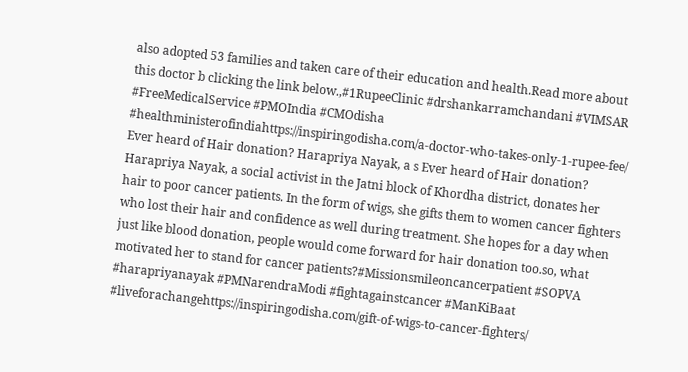also adopted 53 families and taken care of their education and health.Read more about this doctor b clicking the link below.,#1RupeeClinic #drshankarramchandani #VIMSAR #FreeMedicalService #PMOIndia #CMOdisha #healthministerofindiahttps://inspiringodisha.com/a-doctor-who-takes-only-1-rupee-fee/
Ever heard of Hair donation? Harapriya Nayak, a s Ever heard of Hair donation? Harapriya Nayak, a social activist in the Jatni block of Khordha district, donates her hair to poor cancer patients. In the form of wigs, she gifts them to women cancer fighters who lost their hair and confidence as well during treatment. She hopes for a day when just like blood donation, people would come forward for hair donation too.so, what motivated her to stand for cancer patients?#Missionsmileoncancerpatient #SOPVA #harapriyanayak #PMNarendraModi #fightagainstcancer #ManKiBaat #liveforachangehttps://inspiringodisha.com/gift-of-wigs-to-cancer-fighters/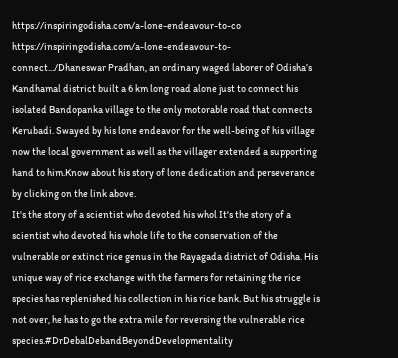https://inspiringodisha.com/a-lone-endeavour-to-co https://inspiringodisha.com/a-lone-endeavour-to-connect.../Dhaneswar Pradhan, an ordinary waged laborer of Odisha’s Kandhamal district built a 6 km long road alone just to connect his isolated Bandopanka village to the only motorable road that connects Kerubadi. Swayed by his lone endeavor for the well-being of his village now the local government as well as the villager extended a supporting hand to him.Know about his story of lone dedication and perseverance by clicking on the link above.
It's the story of a scientist who devoted his whol It's the story of a scientist who devoted his whole life to the conservation of the vulnerable or extinct rice genus in the Rayagada district of Odisha. His unique way of rice exchange with the farmers for retaining the rice species has replenished his collection in his rice bank. But his struggle is not over, he has to go the extra mile for reversing the vulnerable rice species.#DrDebalDebandBeyondDevelopmentality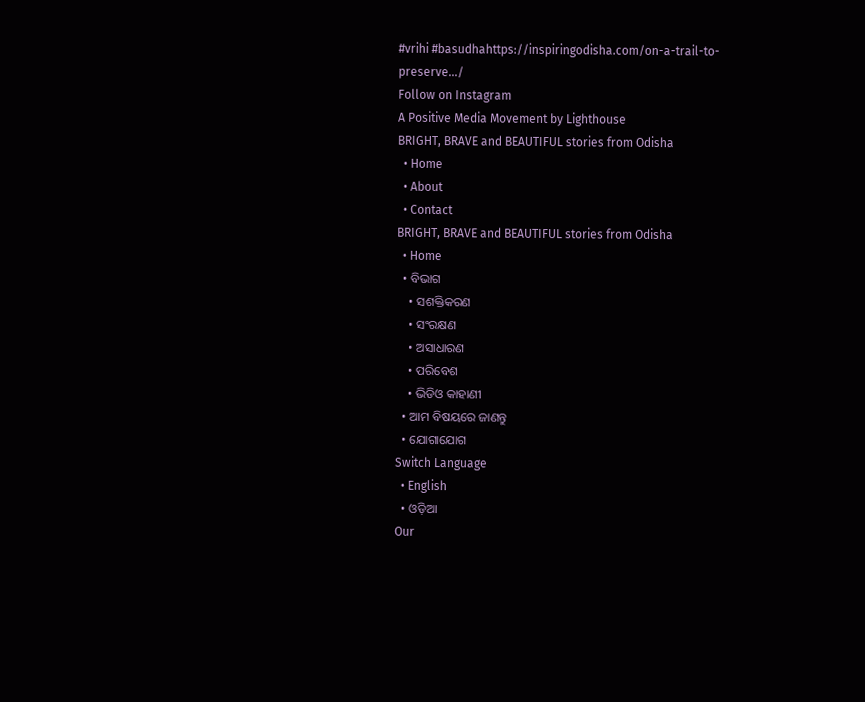#vrihi #basudhahttps://inspiringodisha.com/on-a-trail-to-preserve.../
Follow on Instagram
A Positive Media Movement by Lighthouse
BRIGHT, BRAVE and BEAUTIFUL stories from Odisha
  • Home
  • About
  • Contact
BRIGHT, BRAVE and BEAUTIFUL stories from Odisha
  • Home
  • ବିଭାଗ
    • ସଶକ୍ତିକରଣ
    • ସଂରକ୍ଷଣ
    • ଅସାଧାରଣ
    • ପରିବେଶ
    • ଭିଡିଓ କାହାଣୀ
  • ଆମ ବିଷୟରେ ଜାଣନ୍ତୁ
  • ଯୋଗାଯୋଗ
Switch Language
  • English
  • ଓଡ଼ିଆ
Our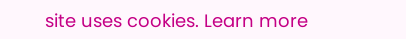site uses cookies. Learn more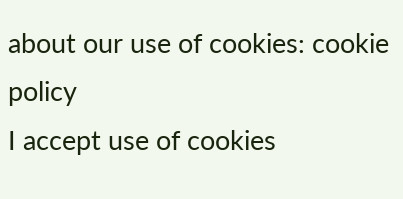about our use of cookies: cookie policy
I accept use of cookies